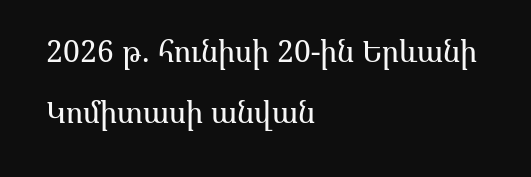2026 թ. հունիսի 20-ին Երևանի Կոմիտասի անվան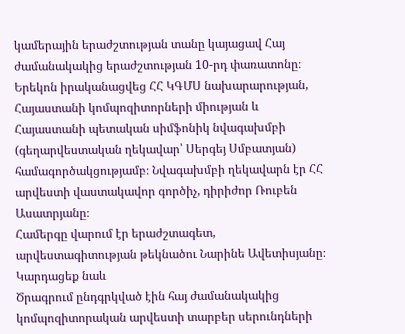կամերային երաժշտության տանը կայացավ Հայ ժամանակակից երաժշտության 10-րդ փառատոնը։ Երեկոն իրականացվեց ՀՀ ԿԳՄՍ նախարարության, Հայաստանի կոմպոզիտորների միության և Հայաստանի պետական սիմֆոնիկ նվագախմբի (գեղարվեստական ղեկավար՝ Սերգեյ Սմբատյան) համագործակցությամբ։ Նվագախմբի ղեկավարն էր ՀՀ արվեստի վաստակավոր գործիչ, դիրիժոր Ռուբեն Ասատրյանը։
Համերգը վարում էր երաժշտագետ, արվեստագիտության թեկնածու Նարինե Ավետիսյանը։
Կարդացեք նաև
Ծրագրում ընդգրկված էին հայ ժամանակակից կոմպոզիտորական արվեստի տարբեր սերունդների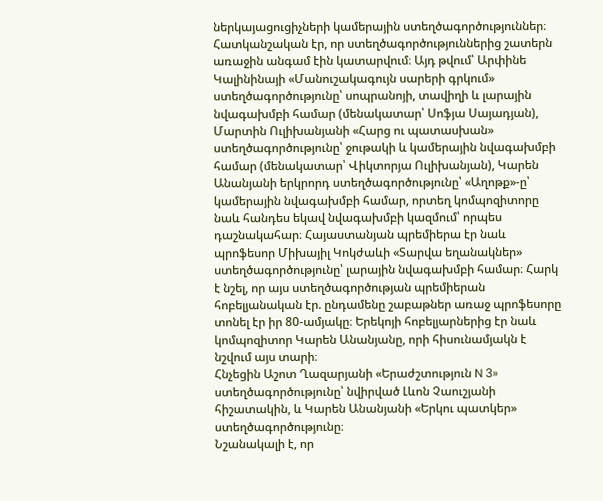ներկայացուցիչների կամերային ստեղծագործություններ։
Հատկանշական էր, որ ստեղծագործություններից շատերն առաջին անգամ էին կատարվում։ Այդ թվում՝ Արփինե Կալինինայի «Մանուշակագույն սարերի գրկում» ստեղծագործությունը՝ սոպրանոյի, տավիղի և լարային նվագախմբի համար (մենակատար՝ Սոֆյա Սայադյան), Մարտին Ուլիխանյանի «Հարց ու պատասխան» ստեղծագործությունը՝ ջութակի և կամերային նվագախմբի համար (մենակատար՝ Վիկտորյա Ուլիխանյան), Կարեն Անանյանի երկրորդ ստեղծագործությունը՝ «Աղոթք»-ը՝ կամերային նվագախմբի համար, որտեղ կոմպոզիտորը նաև հանդես եկավ նվագախմբի կազմում՝ որպես դաշնակահար։ Հայաստանյան պրեմիերա էր նաև պրոֆեսոր Միխայիլ Կոկժաևի «Տարվա եղանակներ» ստեղծագործությունը՝ լարային նվագախմբի համար։ Հարկ է նշել, որ այս ստեղծագործության պրեմիերան հոբելյանական էր. ընդամենը շաբաթներ առաջ պրոֆեսորը տոնել էր իր 80-ամյակը։ Երեկոյի հոբելյարներից էր նաև կոմպոզիտոր Կարեն Անանյանը, որի հիսունամյակն է նշվում այս տարի։
Հնչեցին Աշոտ Ղազարյանի «Երաժշտություն N 3» ստեղծագործությունը՝ նվիրված Լևոն Չաուշյանի հիշատակին, և Կարեն Անանյանի «Երկու պատկեր» ստեղծագործությունը։
Նշանակալի է, որ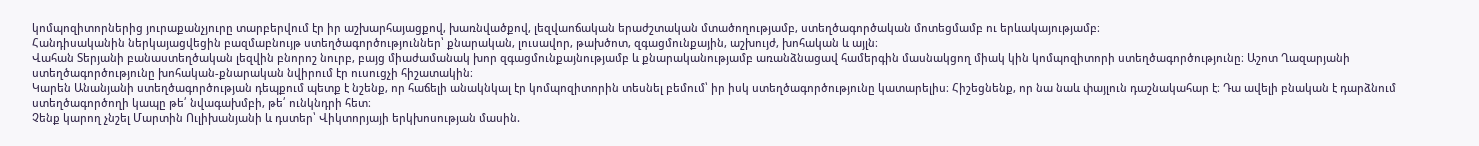կոմպոզիտորներից յուրաքանչյուրը տարբերվում էր իր աշխարհայացքով, խառնվածքով, լեզվաոճական երաժշտական մտածողությամբ, ստեղծագործական մոտեցմամբ ու երևակայությամբ։
Հանդիսականին ներկայացվեցին բազմաբնույթ ստեղծագործություններ՝ քնարական, լուսավոր, թախծոտ, զգացմունքային, աշխույժ, խոհական և այլն։
Վահան Տերյանի բանաստեղծական լեզվին բնորոշ նուրբ, բայց միաժամանակ խոր զգացմունքայնությամբ և քնարականությամբ առանձնացավ համերգին մասնակցող միակ կին կոմպոզիտորի ստեղծագործությունը։ Աշոտ Ղազարյանի ստեղծագործությունը խոհական-քնարական նվիրում էր ուսուցչի հիշատակին։
Կարեն Անանյանի ստեղծագործության դեպքում պետք է նշենք, որ հաճելի անակնկալ էր կոմպոզիտորին տեսնել բեմում՝ իր իսկ ստեղծագործությունը կատարելիս։ Հիշեցնենք, որ նա նաև փայլուն դաշնակահար է։ Դա ավելի բնական է դարձնում ստեղծագործողի կապը թե՛ նվագախմբի, թե՛ ունկնդրի հետ։
Չենք կարող չնշել Մարտին Ուլիխանյանի և դստեր՝ Վիկտորյայի երկխոսության մասին.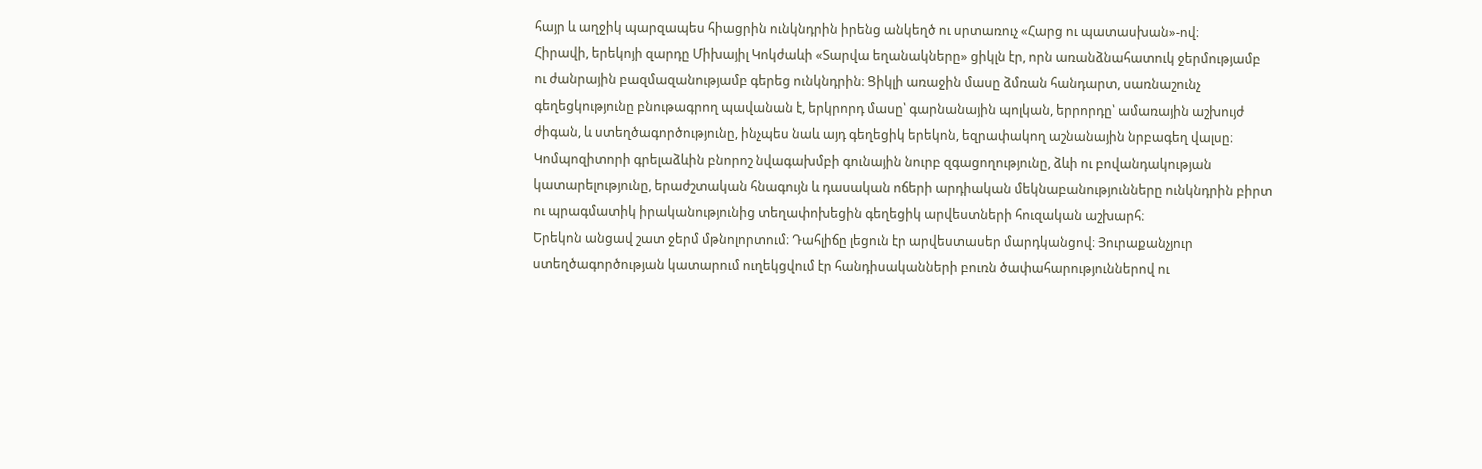հայր և աղջիկ պարզապես հիացրին ունկնդրին իրենց անկեղծ ու սրտառուչ «Հարց ու պատասխան»-ով։
Հիրավի, երեկոյի զարդը Միխայիլ Կոկժաևի «Տարվա եղանակները» ցիկլն էր, որն առանձնահատուկ ջերմությամբ ու ժանրային բազմազանությամբ գերեց ունկնդրին։ Ցիկլի առաջին մասը ձմռան հանդարտ, սառնաշունչ գեղեցկությունը բնութագրող պավանան է, երկրորդ մասը՝ գարնանային պոլկան, երրորդը՝ ամառային աշխույժ ժիգան, և ստեղծագործությունը, ինչպես նաև այդ գեղեցիկ երեկոն, եզրափակող աշնանային նրբագեղ վալսը։ Կոմպոզիտորի գրելաձևին բնորոշ նվագախմբի գունային նուրբ զգացողությունը, ձևի ու բովանդակության կատարելությունը, երաժշտական հնագույն և դասական ոճերի արդիական մեկնաբանությունները ունկնդրին բիրտ ու պրագմատիկ իրականությունից տեղափոխեցին գեղեցիկ արվեստների հուզական աշխարհ։
Երեկոն անցավ շատ ջերմ մթնոլորտում։ Դահլիճը լեցուն էր արվեստասեր մարդկանցով։ Յուրաքանչյուր ստեղծագործության կատարում ուղեկցվում էր հանդիսականների բուռն ծափահարություններով ու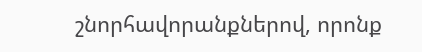շնորհավորանքներով, որոնք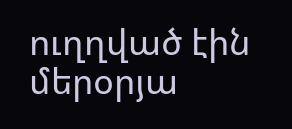ուղղված էին մերօրյա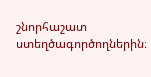շնորհաշատ ստեղծագործողներին։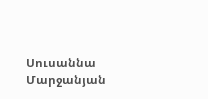Սուսաննա Մարջանյան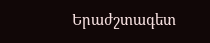Երաժշտագետ